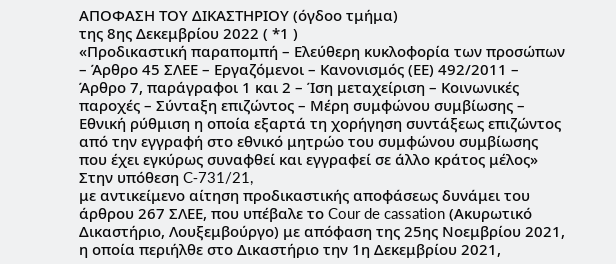ΑΠΟΦΑΣΗ ΤΟΥ ΔΙΚΑΣΤΗΡΙΟΥ (όγδοο τμήμα)
της 8ης Δεκεμβρίου 2022 ( *1 )
«Προδικαστική παραπομπή – Ελεύθερη κυκλοφορία των προσώπων – Άρθρο 45 ΣΛΕΕ – Εργαζόμενοι – Κανονισμός (ΕΕ) 492/2011 – Άρθρο 7, παράγραφοι 1 και 2 – Ίση μεταχείριση – Κοινωνικές παροχές – Σύνταξη επιζώντος – Μέρη συμφώνου συμβίωσης – Εθνική ρύθμιση η οποία εξαρτά τη χορήγηση συντάξεως επιζώντος από την εγγραφή στο εθνικό μητρώο του συμφώνου συμβίωσης που έχει εγκύρως συναφθεί και εγγραφεί σε άλλο κράτος μέλος»
Στην υπόθεση C‑731/21,
με αντικείμενο αίτηση προδικαστικής αποφάσεως δυνάμει του άρθρου 267 ΣΛΕΕ, που υπέβαλε το Cour de cassation (Ακυρωτικό Δικαστήριο, Λουξεμβούργο) με απόφαση της 25ης Νοεμβρίου 2021, η οποία περιήλθε στο Δικαστήριο την 1η Δεκεμβρίου 2021,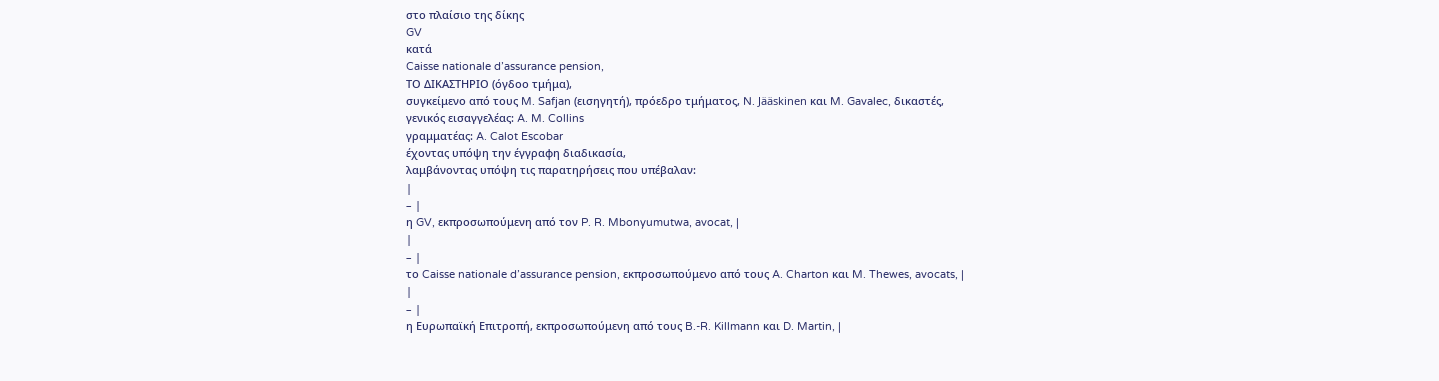στο πλαίσιο της δίκης
GV
κατά
Caisse nationale d’assurance pension,
ΤΟ ΔΙΚΑΣΤΗΡΙΟ (όγδοο τμήμα),
συγκείμενο από τους M. Safjan (εισηγητή), πρόεδρο τμήματος, N. Jääskinen και M. Gavalec, δικαστές,
γενικός εισαγγελέας: A. M. Collins
γραμματέας: A. Calot Escobar
έχοντας υπόψη την έγγραφη διαδικασία,
λαμβάνοντας υπόψη τις παρατηρήσεις που υπέβαλαν:
|
– |
η GV, εκπροσωπούμενη από τον P. R. Mbonyumutwa, avocat, |
|
– |
το Caisse nationale d’assurance pension, εκπροσωπούμενο από τους A. Charton και M. Thewes, avocats, |
|
– |
η Ευρωπαϊκή Επιτροπή, εκπροσωπούμενη από τους B.-R. Killmann και D. Martin, |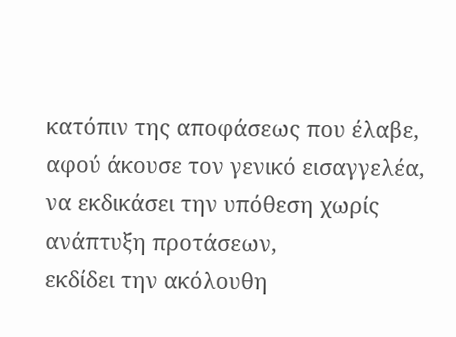κατόπιν της αποφάσεως που έλαβε, αφού άκουσε τον γενικό εισαγγελέα, να εκδικάσει την υπόθεση χωρίς ανάπτυξη προτάσεων,
εκδίδει την ακόλουθη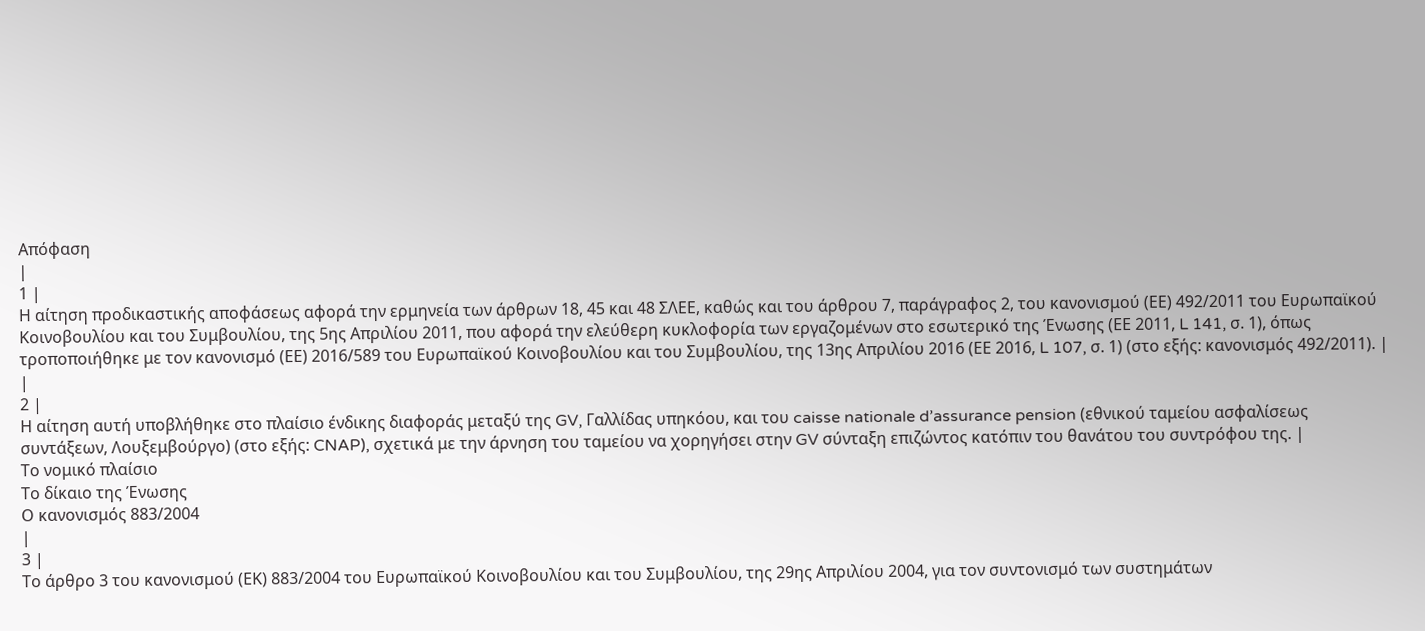Απόφαση
|
1 |
Η αίτηση προδικαστικής αποφάσεως αφορά την ερμηνεία των άρθρων 18, 45 και 48 ΣΛΕΕ, καθώς και του άρθρου 7, παράγραφος 2, του κανονισμού (ΕΕ) 492/2011 του Ευρωπαϊκού Κοινοβουλίου και του Συμβουλίου, της 5ης Απριλίου 2011, που αφορά την ελεύθερη κυκλοφορία των εργαζομένων στο εσωτερικό της Ένωσης (ΕΕ 2011, L 141, σ. 1), όπως τροποποιήθηκε με τον κανονισμό (ΕΕ) 2016/589 του Ευρωπαϊκού Κοινοβουλίου και του Συμβουλίου, της 13ης Απριλίου 2016 (ΕΕ 2016, L 107, σ. 1) (στο εξής: κανονισμός 492/2011). |
|
2 |
Η αίτηση αυτή υποβλήθηκε στο πλαίσιο ένδικης διαφοράς μεταξύ της GV, Γαλλίδας υπηκόου, και του caisse nationale d’assurance pension (εθνικού ταμείου ασφαλίσεως συντάξεων, Λουξεμβούργο) (στο εξής: CNAP), σχετικά με την άρνηση του ταμείου να χορηγήσει στην GV σύνταξη επιζώντος κατόπιν του θανάτου του συντρόφου της. |
Το νομικό πλαίσιο
Το δίκαιο της Ένωσης
Ο κανονισμός 883/2004
|
3 |
Το άρθρο 3 του κανονισμού (ΕΚ) 883/2004 του Ευρωπαϊκού Κοινοβουλίου και του Συμβουλίου, της 29ης Απριλίου 2004, για τον συντονισμό των συστημάτων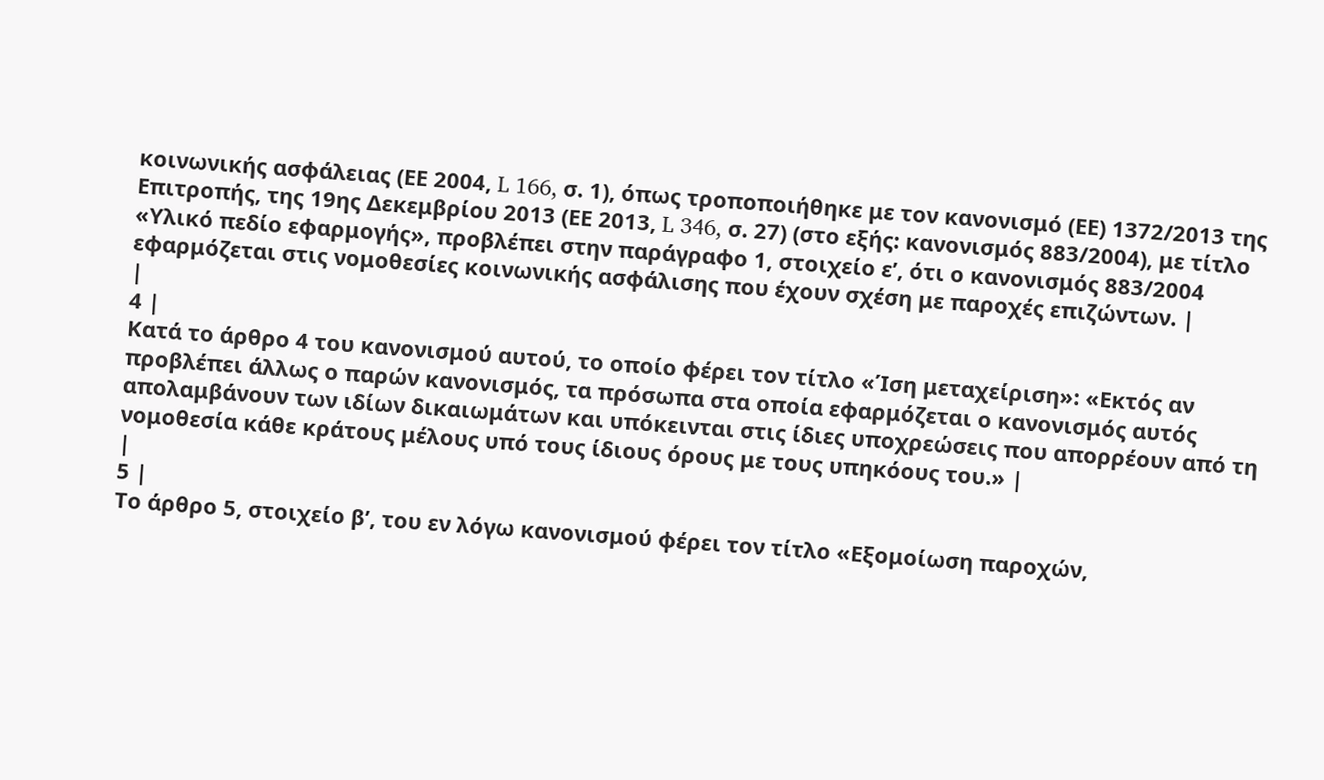κοινωνικής ασφάλειας (ΕΕ 2004, L 166, σ. 1), όπως τροποποιήθηκε με τον κανονισμό (ΕΕ) 1372/2013 της Επιτροπής, της 19ης Δεκεμβρίου 2013 (ΕΕ 2013, L 346, σ. 27) (στο εξής: κανονισμός 883/2004), με τίτλο «Υλικό πεδίο εφαρμογής», προβλέπει στην παράγραφο 1, στοιχείο εʹ, ότι ο κανονισμός 883/2004 εφαρμόζεται στις νομοθεσίες κοινωνικής ασφάλισης που έχουν σχέση με παροχές επιζώντων. |
|
4 |
Κατά το άρθρο 4 του κανονισμού αυτού, το οποίο φέρει τον τίτλο «Ίση μεταχείριση»: «Εκτός αν προβλέπει άλλως ο παρών κανονισμός, τα πρόσωπα στα οποία εφαρμόζεται ο κανονισμός αυτός απολαμβάνουν των ιδίων δικαιωμάτων και υπόκεινται στις ίδιες υποχρεώσεις που απορρέουν από τη νομοθεσία κάθε κράτους μέλους υπό τους ίδιους όρους με τους υπηκόους του.» |
|
5 |
Το άρθρο 5, στοιχείο βʹ, του εν λόγω κανονισμού φέρει τον τίτλο «Εξομοίωση παροχών,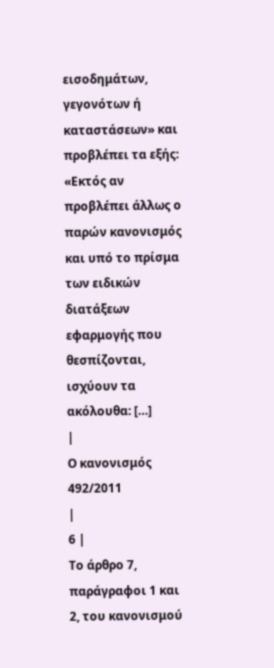εισοδημάτων, γεγονότων ή καταστάσεων» και προβλέπει τα εξής: «Εκτός αν προβλέπει άλλως ο παρών κανονισμός και υπό το πρίσμα των ειδικών διατάξεων εφαρμογής που θεσπίζονται, ισχύουν τα ακόλουθα: […]
|
Ο κανονισμός 492/2011
|
6 |
Το άρθρο 7, παράγραφοι 1 και 2, του κανονισμού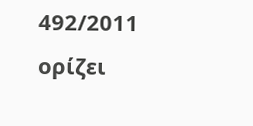492/2011 ορίζει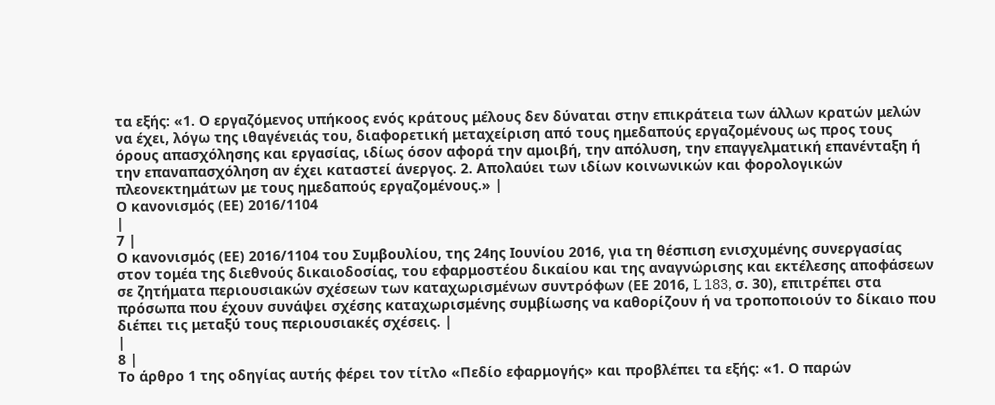τα εξής: «1. Ο εργαζόμενος υπήκοος ενός κράτους μέλους δεν δύναται στην επικράτεια των άλλων κρατών μελών να έχει, λόγω της ιθαγένειάς του, διαφορετική μεταχείριση από τους ημεδαπούς εργαζομένους ως προς τους όρους απασχόλησης και εργασίας, ιδίως όσον αφορά την αμοιβή, την απόλυση, την επαγγελματική επανένταξη ή την επαναπασχόληση αν έχει καταστεί άνεργος. 2. Απολαύει των ιδίων κοινωνικών και φορολογικών πλεονεκτημάτων με τους ημεδαπούς εργαζομένους.» |
Ο κανονισμός (ΕΕ) 2016/1104
|
7 |
Ο κανονισμός (ΕΕ) 2016/1104 του Συμβουλίου, της 24ης Ιουνίου 2016, για τη θέσπιση ενισχυμένης συνεργασίας στον τομέα της διεθνούς δικαιοδοσίας, του εφαρμοστέου δικαίου και της αναγνώρισης και εκτέλεσης αποφάσεων σε ζητήματα περιουσιακών σχέσεων των καταχωρισμένων συντρόφων (ΕΕ 2016, L 183, σ. 30), επιτρέπει στα πρόσωπα που έχουν συνάψει σχέσης καταχωρισμένης συμβίωσης να καθορίζουν ή να τροποποιούν το δίκαιο που διέπει τις μεταξύ τους περιουσιακές σχέσεις. |
|
8 |
Το άρθρο 1 της οδηγίας αυτής φέρει τον τίτλο «Πεδίο εφαρμογής» και προβλέπει τα εξής: «1. Ο παρών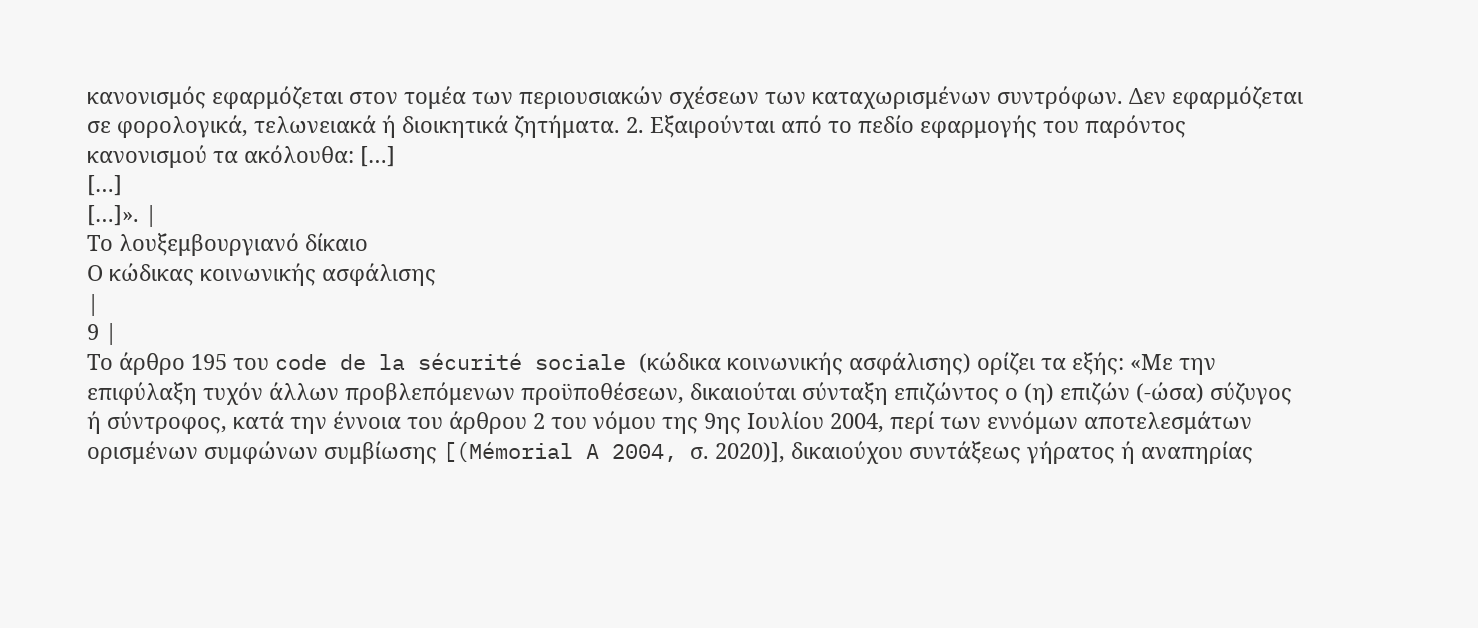κανονισμός εφαρμόζεται στον τομέα των περιουσιακών σχέσεων των καταχωρισμένων συντρόφων. Δεν εφαρμόζεται σε φορολογικά, τελωνειακά ή διοικητικά ζητήματα. 2. Εξαιρούνται από το πεδίο εφαρμογής του παρόντος κανονισμού τα ακόλουθα: […]
[…]
[…]». |
Το λουξεμβουργιανό δίκαιο
Ο κώδικας κοινωνικής ασφάλισης
|
9 |
Το άρθρο 195 του code de la sécurité sociale (κώδικα κοινωνικής ασφάλισης) ορίζει τα εξής: «Με την επιφύλαξη τυχόν άλλων προβλεπόμενων προϋποθέσεων, δικαιούται σύνταξη επιζώντος ο (η) επιζών (-ώσα) σύζυγος ή σύντροφος, κατά την έννοια του άρθρου 2 του νόμου της 9ης Ιουλίου 2004, περί των εννόμων αποτελεσμάτων ορισμένων συμφώνων συμβίωσης [(Mémorial A 2004, σ. 2020)], δικαιούχου συντάξεως γήρατος ή αναπηρίας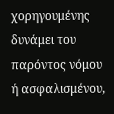χορηγουμένης δυνάμει του παρόντος νόμου ή ασφαλισμένου,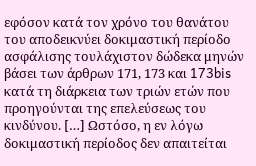εφόσον κατά τον χρόνο του θανάτου του αποδεικνύει δοκιμαστική περίοδο ασφάλισης τουλάχιστον δώδεκα μηνών βάσει των άρθρων 171, 173 και 173bis κατά τη διάρκεια των τριών ετών που προηγούνται της επελεύσεως του κινδύνου. […] Ωστόσο, η εν λόγω δοκιμαστική περίοδος δεν απαιτείται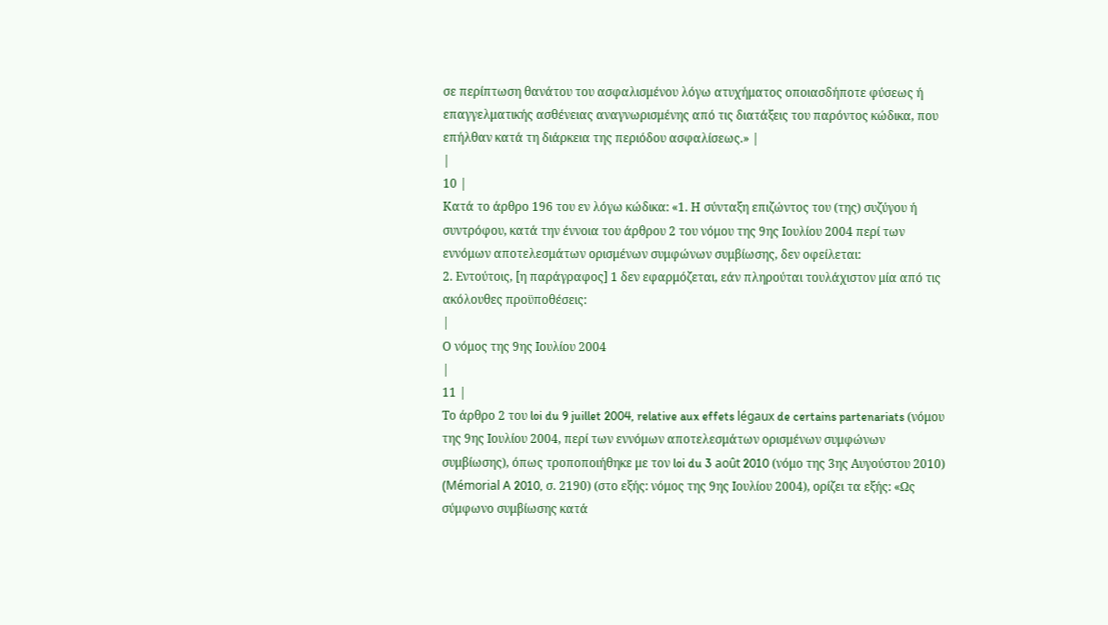σε περίπτωση θανάτου του ασφαλισμένου λόγω ατυχήματος οποιασδήποτε φύσεως ή επαγγελματικής ασθένειας αναγνωρισμένης από τις διατάξεις του παρόντος κώδικα, που επήλθαν κατά τη διάρκεια της περιόδου ασφαλίσεως.» |
|
10 |
Κατά το άρθρο 196 του εν λόγω κώδικα: «1. Η σύνταξη επιζώντος του (της) συζύγου ή συντρόφου, κατά την έννοια του άρθρου 2 του νόμου της 9ης Ιουλίου 2004 περί των εννόμων αποτελεσμάτων ορισμένων συμφώνων συμβίωσης, δεν οφείλεται:
2. Εντούτοις, [η παράγραφος] 1 δεν εφαρμόζεται, εάν πληρούται τουλάχιστον μία από τις ακόλουθες προϋποθέσεις:
|
Ο νόμος της 9ης Ιουλίου 2004
|
11 |
Το άρθρο 2 του loi du 9 juillet 2004, relative aux effets légaux de certains partenariats (νόμου της 9ης Ιουλίου 2004, περί των εννόμων αποτελεσμάτων ορισμένων συμφώνων συμβίωσης), όπως τροποποιήθηκε με τον loi du 3 août 2010 (νόμο της 3ης Αυγούστου 2010) (Mémorial A 2010, σ. 2190) (στο εξής: νόμος της 9ης Ιουλίου 2004), ορίζει τα εξής: «Ως σύμφωνο συμβίωσης κατά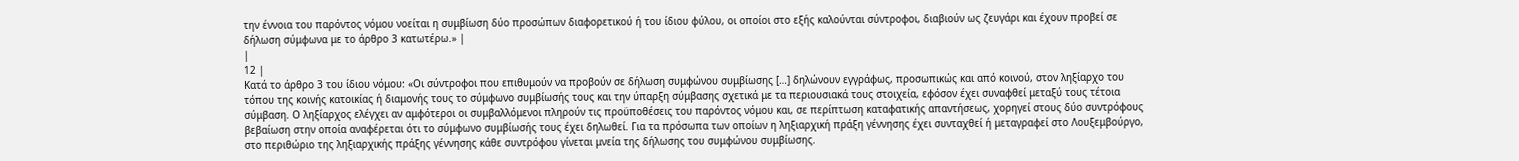την έννοια του παρόντος νόμου νοείται η συμβίωση δύο προσώπων διαφορετικού ή του ίδιου φύλου, οι οποίοι στο εξής καλούνται σύντροφοι, διαβιούν ως ζευγάρι και έχουν προβεί σε δήλωση σύμφωνα με το άρθρο 3 κατωτέρω.» |
|
12 |
Κατά το άρθρο 3 του ίδιου νόμου: «Οι σύντροφοι που επιθυμούν να προβούν σε δήλωση συμφώνου συμβίωσης […] δηλώνουν εγγράφως, προσωπικώς και από κοινού, στον ληξίαρχο του τόπου της κοινής κατοικίας ή διαμονής τους το σύμφωνο συμβίωσής τους και την ύπαρξη σύμβασης σχετικά με τα περιουσιακά τους στοιχεία, εφόσον έχει συναφθεί μεταξύ τους τέτοια σύμβαση. Ο ληξίαρχος ελέγχει αν αμφότεροι οι συμβαλλόμενοι πληρούν τις προϋποθέσεις του παρόντος νόμου και, σε περίπτωση καταφατικής απαντήσεως, χορηγεί στους δύο συντρόφους βεβαίωση στην οποία αναφέρεται ότι το σύμφωνο συμβίωσής τους έχει δηλωθεί. Για τα πρόσωπα των οποίων η ληξιαρχική πράξη γέννησης έχει συνταχθεί ή μεταγραφεί στο Λουξεμβούργο, στο περιθώριο της ληξιαρχικής πράξης γέννησης κάθε συντρόφου γίνεται μνεία της δήλωσης του συμφώνου συμβίωσης.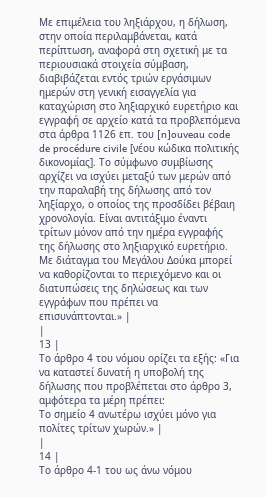Με επιμέλεια του ληξιάρχου, η δήλωση, στην οποία περιλαμβάνεται, κατά περίπτωση, αναφορά στη σχετική με τα περιουσιακά στοιχεία σύμβαση, διαβιβάζεται εντός τριών εργάσιμων ημερών στη γενική εισαγγελία για καταχώριση στο ληξιαρχικό ευρετήριο και εγγραφή σε αρχείο κατά τα προβλεπόμενα στα άρθρα 1126 επ. του [n]ouveau code de procédure civile [νέου κώδικα πολιτικής δικονομίας]. Το σύμφωνο συμβίωσης αρχίζει να ισχύει μεταξύ των μερών από την παραλαβή της δήλωσης από τον ληξίαρχο, ο οποίος της προσδίδει βέβαιη χρονολογία. Είναι αντιτάξιμο έναντι τρίτων μόνον από την ημέρα εγγραφής της δήλωσης στο ληξιαρχικό ευρετήριο. Με διάταγμα του Μεγάλου Δούκα μπορεί να καθορίζονται το περιεχόμενο και οι διατυπώσεις της δηλώσεως και των εγγράφων που πρέπει να επισυνάπτονται.» |
|
13 |
Το άρθρο 4 του νόμου ορίζει τα εξής: «Για να καταστεί δυνατή η υποβολή της δήλωσης που προβλέπεται στο άρθρο 3, αμφότερα τα μέρη πρέπει:
Το σημείο 4 ανωτέρω ισχύει μόνο για πολίτες τρίτων χωρών.» |
|
14 |
Το άρθρο 4-1 του ως άνω νόμου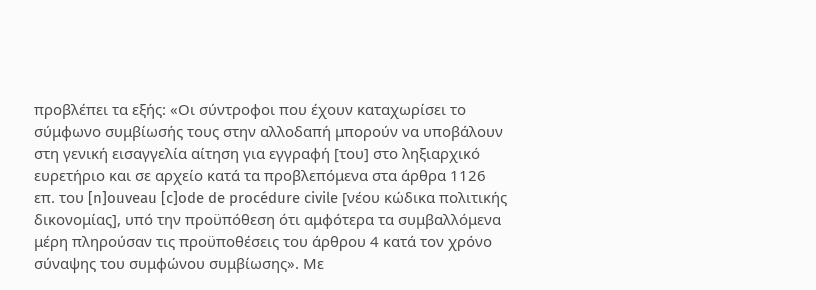προβλέπει τα εξής: «Οι σύντροφοι που έχουν καταχωρίσει το σύμφωνο συμβίωσής τους στην αλλοδαπή μπορούν να υποβάλουν στη γενική εισαγγελία αίτηση για εγγραφή [του] στο ληξιαρχικό ευρετήριο και σε αρχείο κατά τα προβλεπόμενα στα άρθρα 1126 επ. του [n]ouveau [c]ode de procédure civile [νέου κώδικα πολιτικής δικονομίας], υπό την προϋπόθεση ότι αμφότερα τα συμβαλλόμενα μέρη πληρούσαν τις προϋποθέσεις του άρθρου 4 κατά τον χρόνο σύναψης του συμφώνου συμβίωσης». Με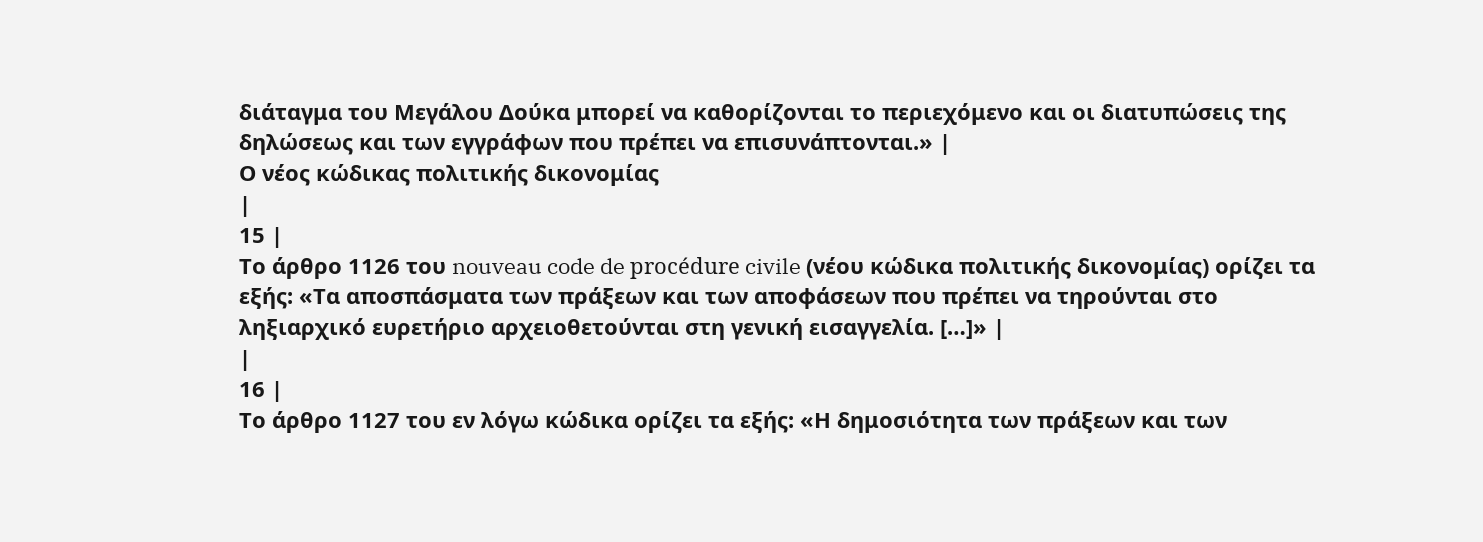διάταγμα του Μεγάλου Δούκα μπορεί να καθορίζονται το περιεχόμενο και οι διατυπώσεις της δηλώσεως και των εγγράφων που πρέπει να επισυνάπτονται.» |
Ο νέος κώδικας πολιτικής δικονομίας
|
15 |
Το άρθρο 1126 του nouveau code de procédure civile (νέου κώδικα πολιτικής δικονομίας) ορίζει τα εξής: «Τα αποσπάσματα των πράξεων και των αποφάσεων που πρέπει να τηρούνται στο ληξιαρχικό ευρετήριο αρχειοθετούνται στη γενική εισαγγελία. […]» |
|
16 |
Το άρθρο 1127 του εν λόγω κώδικα ορίζει τα εξής: «Η δημοσιότητα των πράξεων και των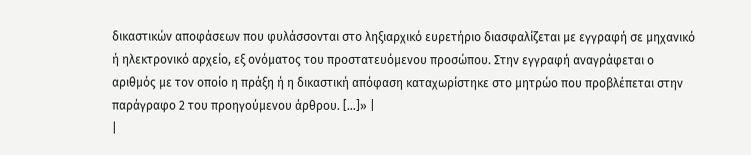δικαστικών αποφάσεων που φυλάσσονται στο ληξιαρχικό ευρετήριο διασφαλίζεται με εγγραφή σε μηχανικό ή ηλεκτρονικό αρχείο, εξ ονόματος του προστατευόμενου προσώπου. Στην εγγραφή αναγράφεται ο αριθμός με τον οποίο η πράξη ή η δικαστική απόφαση καταχωρίστηκε στο μητρώο που προβλέπεται στην παράγραφο 2 του προηγούμενου άρθρου. […]» |
|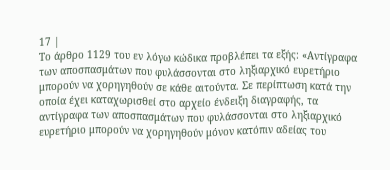17 |
Το άρθρο 1129 του εν λόγω κώδικα προβλέπει τα εξής: «Αντίγραφα των αποσπασμάτων που φυλάσσονται στο ληξιαρχικό ευρετήριο μπορούν να χορηγηθούν σε κάθε αιτούντα. Σε περίπτωση κατά την οποία έχει καταχωρισθεί στο αρχείο ένδειξη διαγραφής, τα αντίγραφα των αποσπασμάτων που φυλάσσονται στο ληξιαρχικό ευρετήριο μπορούν να χορηγηθούν μόνον κατόπιν αδείας του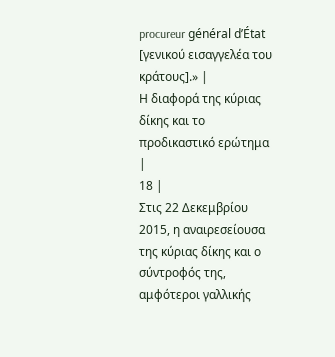procureur général d’État [γενικού εισαγγελέα του κράτους].» |
Η διαφορά της κύριας δίκης και το προδικαστικό ερώτημα
|
18 |
Στις 22 Δεκεμβρίου 2015, η αναιρεσείουσα της κύριας δίκης και ο σύντροφός της, αμφότεροι γαλλικής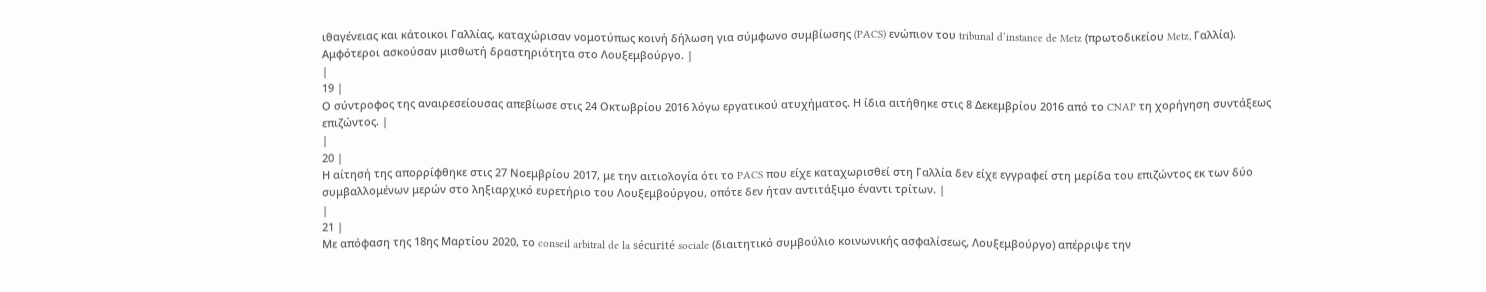ιθαγένειας και κάτοικοι Γαλλίας, καταχώρισαν νομοτύπως κοινή δήλωση για σύμφωνο συμβίωσης (PACS) ενώπιον του tribunal d’instance de Metz (πρωτοδικείου Metz, Γαλλία). Αμφότεροι ασκούσαν μισθωτή δραστηριότητα στο Λουξεμβούργο. |
|
19 |
Ο σύντροφος της αναιρεσείουσας απεβίωσε στις 24 Οκτωβρίου 2016 λόγω εργατικού ατυχήματος. Η ίδια αιτήθηκε στις 8 Δεκεμβρίου 2016 από το CNAP τη χορήγηση συντάξεως επιζώντος. |
|
20 |
Η αίτησή της απορρίφθηκε στις 27 Νοεμβρίου 2017, με την αιτιολογία ότι το PACS που είχε καταχωρισθεί στη Γαλλία δεν είχε εγγραφεί στη μερίδα του επιζώντος εκ των δύο συμβαλλομένων μερών στο ληξιαρχικό ευρετήριο του Λουξεμβούργου, οπότε δεν ήταν αντιτάξιμο έναντι τρίτων. |
|
21 |
Με απόφαση της 18ης Μαρτίου 2020, το conseil arbitral de la sécurité sociale (διαιτητικό συμβούλιο κοινωνικής ασφαλίσεως, Λουξεμβούργο) απέρριψε την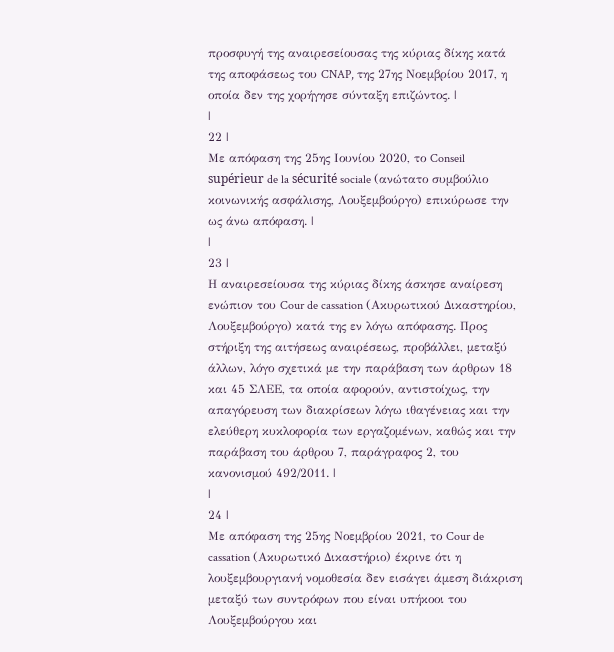προσφυγή της αναιρεσείουσας της κύριας δίκης κατά της αποφάσεως του CNAP, της 27ης Νοεμβρίου 2017, η οποία δεν της χορήγησε σύνταξη επιζώντος. |
|
22 |
Με απόφαση της 25ης Ιουνίου 2020, το Conseil supérieur de la sécurité sociale (ανώτατο συμβούλιο κοινωνικής ασφάλισης, Λουξεμβούργο) επικύρωσε την ως άνω απόφαση. |
|
23 |
Η αναιρεσείουσα της κύριας δίκης άσκησε αναίρεση ενώπιον του Cour de cassation (Ακυρωτικού Δικαστηρίου, Λουξεμβούργο) κατά της εν λόγω απόφασης. Προς στήριξη της αιτήσεως αναιρέσεως, προβάλλει, μεταξύ άλλων, λόγο σχετικά με την παράβαση των άρθρων 18 και 45 ΣΛΕΕ, τα οποία αφορούν, αντιστοίχως, την απαγόρευση των διακρίσεων λόγω ιθαγένειας και την ελεύθερη κυκλοφορία των εργαζομένων, καθώς και την παράβαση του άρθρου 7, παράγραφος 2, του κανονισμού 492/2011. |
|
24 |
Με απόφαση της 25ης Νοεμβρίου 2021, το Cour de cassation (Ακυρωτικό Δικαστήριο) έκρινε ότι η λουξεμβουργιανή νομοθεσία δεν εισάγει άμεση διάκριση μεταξύ των συντρόφων που είναι υπήκοοι του Λουξεμβούργου και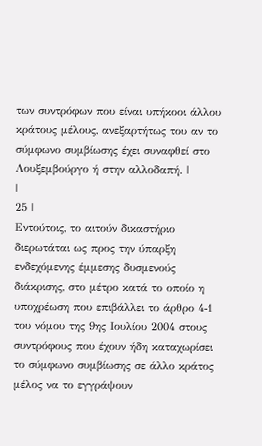των συντρόφων που είναι υπήκοοι άλλου κράτους μέλους, ανεξαρτήτως του αν το σύμφωνο συμβίωσης έχει συναφθεί στο Λουξεμβούργο ή στην αλλοδαπή. |
|
25 |
Εντούτοις, το αιτούν δικαστήριο διερωτάται ως προς την ύπαρξη ενδεχόμενης έμμεσης δυσμενούς διάκρισης, στο μέτρο κατά το οποίο η υποχρέωση που επιβάλλει το άρθρο 4‑1 του νόμου της 9ης Ιουλίου 2004 στους συντρόφους που έχουν ήδη καταχωρίσει το σύμφωνο συμβίωσης σε άλλο κράτος μέλος να το εγγράψουν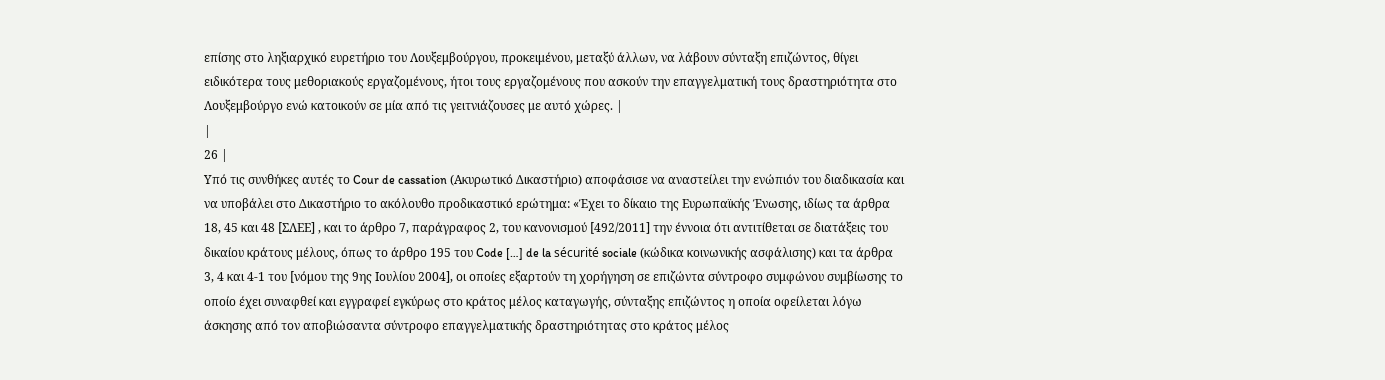επίσης στο ληξιαρχικό ευρετήριο του Λουξεμβούργου, προκειμένου, μεταξύ άλλων, να λάβουν σύνταξη επιζώντος, θίγει ειδικότερα τους μεθοριακούς εργαζομένους, ήτοι τους εργαζομένους που ασκούν την επαγγελματική τους δραστηριότητα στο Λουξεμβούργο ενώ κατοικούν σε μία από τις γειτνιάζουσες με αυτό χώρες. |
|
26 |
Υπό τις συνθήκες αυτές το Cour de cassation (Ακυρωτικό Δικαστήριο) αποφάσισε να αναστείλει την ενώπιόν του διαδικασία και να υποβάλει στο Δικαστήριο το ακόλουθο προδικαστικό ερώτημα: «Έχει το δίκαιο της Ευρωπαϊκής Ένωσης, ιδίως τα άρθρα 18, 45 και 48 [ΣΛΕΕ] , και το άρθρο 7, παράγραφος 2, του κανονισμού [492/2011] την έννοια ότι αντιτίθεται σε διατάξεις του δικαίου κράτους μέλους, όπως το άρθρο 195 του Code […] de la sécurité sociale (κώδικα κοινωνικής ασφάλισης) και τα άρθρα 3, 4 και 4-1 του [νόμου της 9ης Ιουλίου 2004], οι οποίες εξαρτούν τη χορήγηση σε επιζώντα σύντροφο συμφώνου συμβίωσης το οποίο έχει συναφθεί και εγγραφεί εγκύρως στο κράτος μέλος καταγωγής, σύνταξης επιζώντος η οποία οφείλεται λόγω άσκησης από τον αποβιώσαντα σύντροφο επαγγελματικής δραστηριότητας στο κράτος μέλος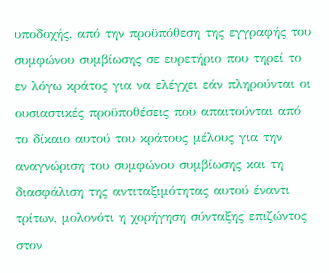υποδοχής, από την προϋπόθεση της εγγραφής του συμφώνου συμβίωσης σε ευρετήριο που τηρεί το εν λόγω κράτος για να ελέγχει εάν πληρούνται οι ουσιαστικές προϋποθέσεις που απαιτούνται από το δίκαιο αυτού του κράτους μέλους για την αναγνώριση του συμφώνου συμβίωσης και τη διασφάλιση της αντιταξιμότητας αυτού έναντι τρίτων, μολονότι η χορήγηση σύνταξης επιζώντος στον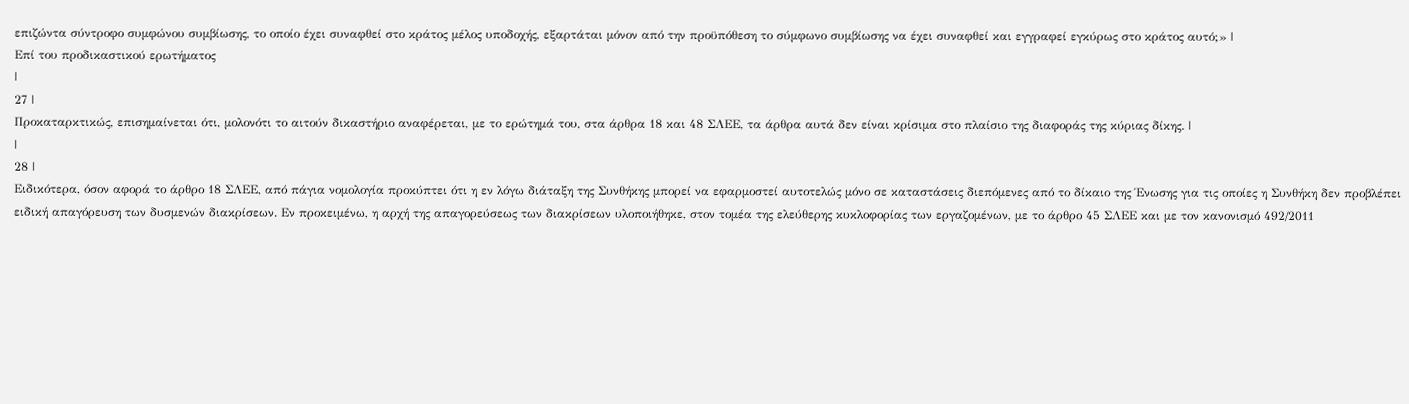επιζώντα σύντροφο συμφώνου συμβίωσης, το οποίο έχει συναφθεί στο κράτος μέλος υποδοχής, εξαρτάται μόνον από την προϋπόθεση το σύμφωνο συμβίωσης να έχει συναφθεί και εγγραφεί εγκύρως στο κράτος αυτό;» |
Επί του προδικαστικού ερωτήματος
|
27 |
Προκαταρκτικώς, επισημαίνεται ότι, μολονότι το αιτούν δικαστήριο αναφέρεται, με το ερώτημά του, στα άρθρα 18 και 48 ΣΛΕΕ, τα άρθρα αυτά δεν είναι κρίσιμα στο πλαίσιο της διαφοράς της κύριας δίκης. |
|
28 |
Ειδικότερα, όσον αφορά το άρθρο 18 ΣΛΕΕ, από πάγια νομολογία προκύπτει ότι η εν λόγω διάταξη της Συνθήκης μπορεί να εφαρμοστεί αυτοτελώς μόνο σε καταστάσεις διεπόμενες από το δίκαιο της Ένωσης για τις οποίες η Συνθήκη δεν προβλέπει ειδική απαγόρευση των δυσμενών διακρίσεων. Εν προκειμένω, η αρχή της απαγορεύσεως των διακρίσεων υλοποιήθηκε, στον τομέα της ελεύθερης κυκλοφορίας των εργαζομένων, με το άρθρο 45 ΣΛΕΕ και με τον κανονισμό 492/2011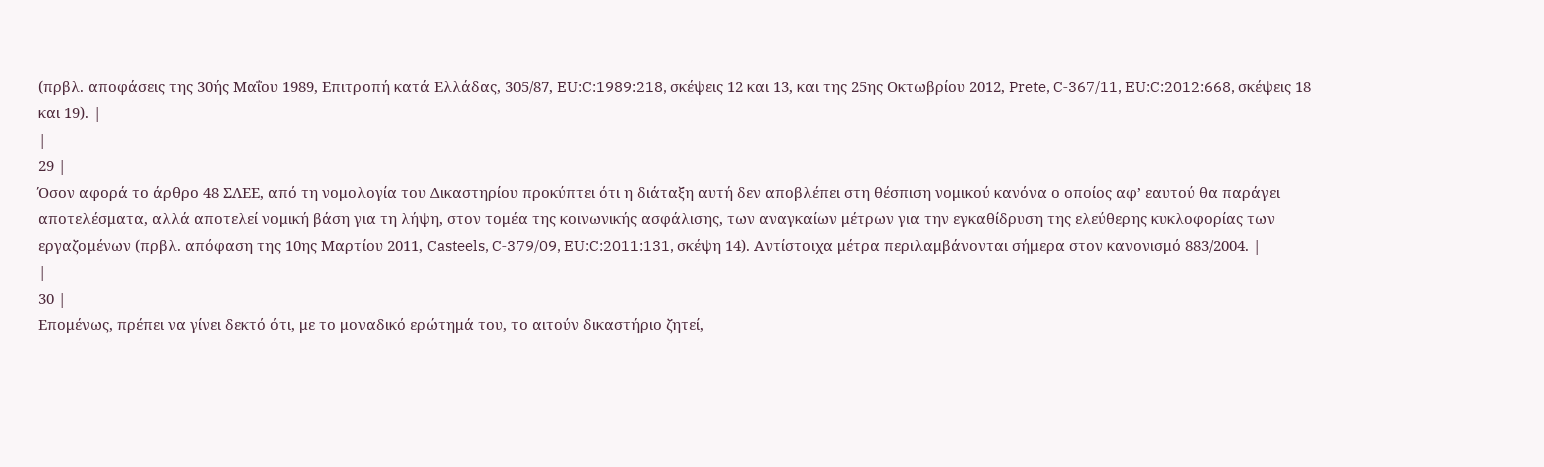(πρβλ. αποφάσεις της 30ής Μαΐου 1989, Επιτροπή κατά Ελλάδας, 305/87, EU:C:1989:218, σκέψεις 12 και 13, και της 25ης Οκτωβρίου 2012, Prete, C‑367/11, EU:C:2012:668, σκέψεις 18 και 19). |
|
29 |
Όσον αφορά το άρθρο 48 ΣΛΕΕ, από τη νομολογία του Δικαστηρίου προκύπτει ότι η διάταξη αυτή δεν αποβλέπει στη θέσπιση νομικού κανόνα ο οποίος αφ’ εαυτού θα παράγει αποτελέσματα, αλλά αποτελεί νομική βάση για τη λήψη, στον τομέα της κοινωνικής ασφάλισης, των αναγκαίων μέτρων για την εγκαθίδρυση της ελεύθερης κυκλοφορίας των εργαζομένων (πρβλ. απόφαση της 10ης Μαρτίου 2011, Casteels, C‑379/09, EU:C:2011:131, σκέψη 14). Αντίστοιχα μέτρα περιλαμβάνονται σήμερα στον κανονισμό 883/2004. |
|
30 |
Επομένως, πρέπει να γίνει δεκτό ότι, με το μοναδικό ερώτημά του, το αιτούν δικαστήριο ζητεί,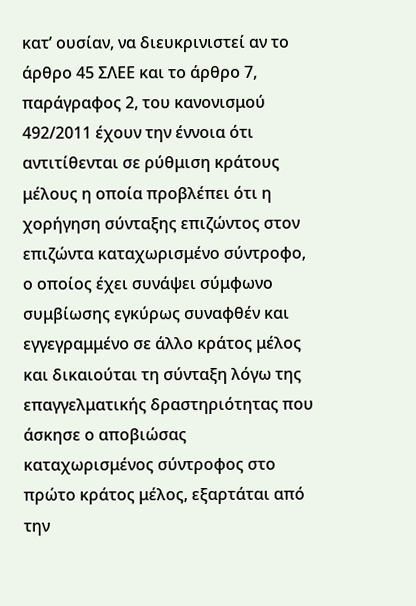κατ’ ουσίαν, να διευκρινιστεί αν το άρθρο 45 ΣΛΕΕ και το άρθρο 7, παράγραφος 2, του κανονισμού 492/2011 έχουν την έννοια ότι αντιτίθενται σε ρύθμιση κράτους μέλους η οποία προβλέπει ότι η χορήγηση σύνταξης επιζώντος στον επιζώντα καταχωρισμένο σύντροφο, ο οποίος έχει συνάψει σύμφωνο συμβίωσης εγκύρως συναφθέν και εγγεγραμμένο σε άλλο κράτος μέλος και δικαιούται τη σύνταξη λόγω της επαγγελματικής δραστηριότητας που άσκησε ο αποβιώσας καταχωρισμένος σύντροφος στο πρώτο κράτος μέλος, εξαρτάται από την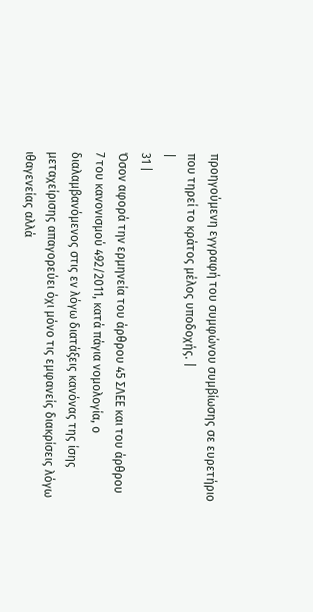προηγούμενη εγγραφή του συμφώνου συμβίωσης σε ευρετήριο που τηρεί το κράτος μέλος υποδοχής. |
|
31 |
Όσον αφορά την ερμηνεία του άρθρου 45 ΣΛΕΕ και του άρθρου 7 του κανονισμού 492/2011, κατά πάγια νομολογία, ο διαλαμβανόμενος στις εν λόγω διατάξεις κανόνας της ίσης μεταχείρισης απαγορεύει όχι μόνο τις εμφανείς διακρίσεις λόγω ιθαγενείας αλλά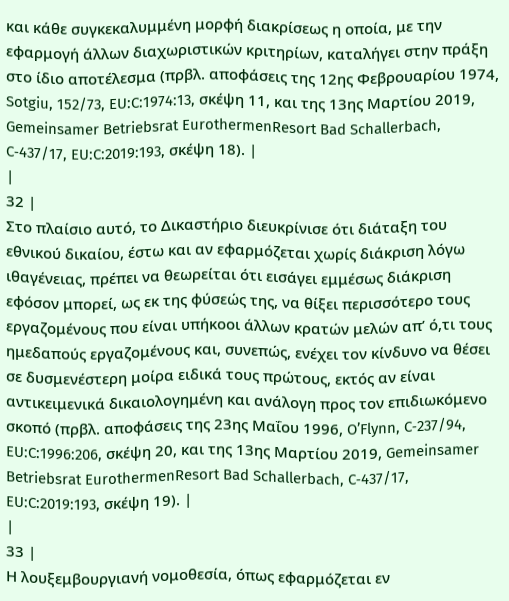και κάθε συγκεκαλυμμένη μορφή διακρίσεως η οποία, με την εφαρμογή άλλων διαχωριστικών κριτηρίων, καταλήγει στην πράξη στο ίδιο αποτέλεσμα (πρβλ. αποφάσεις της 12ης Φεβρουαρίου 1974, Sotgiu, 152/73, EU:C:1974:13, σκέψη 11, και της 13ης Μαρτίου 2019, Gemeinsamer Betriebsrat EurothermenResort Bad Schallerbach, C‑437/17, EU:C:2019:193, σκέψη 18). |
|
32 |
Στο πλαίσιο αυτό, το Δικαστήριο διευκρίνισε ότι διάταξη του εθνικού δικαίου, έστω και αν εφαρμόζεται χωρίς διάκριση λόγω ιθαγένειας, πρέπει να θεωρείται ότι εισάγει εμμέσως διάκριση εφόσον μπορεί, ως εκ της φύσεώς της, να θίξει περισσότερο τους εργαζομένους που είναι υπήκοοι άλλων κρατών μελών απ’ ό,τι τους ημεδαπούς εργαζομένους και, συνεπώς, ενέχει τον κίνδυνο να θέσει σε δυσμενέστερη μοίρα ειδικά τους πρώτους, εκτός αν είναι αντικειμενικά δικαιολογημένη και ανάλογη προς τον επιδιωκόμενο σκοπό (πρβλ. αποφάσεις της 23ης Μαΐου 1996, O’Flynn, C‑237/94, EU:C:1996:206, σκέψη 20, και της 13ης Μαρτίου 2019, Gemeinsamer Betriebsrat EurothermenResort Bad Schallerbach, C‑437/17, EU:C:2019:193, σκέψη 19). |
|
33 |
Η λουξεμβουργιανή νομοθεσία, όπως εφαρμόζεται εν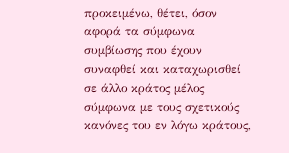προκειμένω, θέτει, όσον αφορά τα σύμφωνα συμβίωσης που έχουν συναφθεί και καταχωρισθεί σε άλλο κράτος μέλος σύμφωνα με τους σχετικούς κανόνες του εν λόγω κράτους,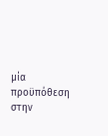μία προϋπόθεση στην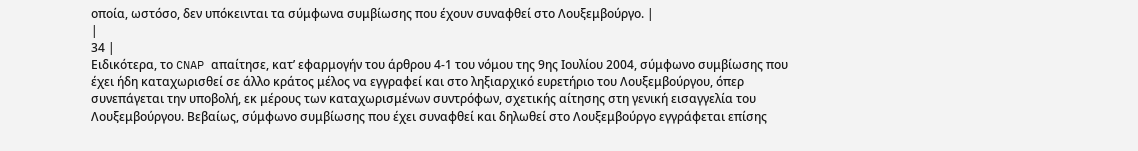οποία, ωστόσο, δεν υπόκεινται τα σύμφωνα συμβίωσης που έχουν συναφθεί στο Λουξεμβούργο. |
|
34 |
Ειδικότερα, το CNAP απαίτησε, κατ’ εφαρμογήν του άρθρου 4-1 του νόμου της 9ης Ιουλίου 2004, σύμφωνο συμβίωσης που έχει ήδη καταχωρισθεί σε άλλο κράτος μέλος να εγγραφεί και στο ληξιαρχικό ευρετήριο του Λουξεμβούργου, όπερ συνεπάγεται την υποβολή, εκ μέρους των καταχωρισμένων συντρόφων, σχετικής αίτησης στη γενική εισαγγελία του Λουξεμβούργου. Βεβαίως, σύμφωνο συμβίωσης που έχει συναφθεί και δηλωθεί στο Λουξεμβούργο εγγράφεται επίσης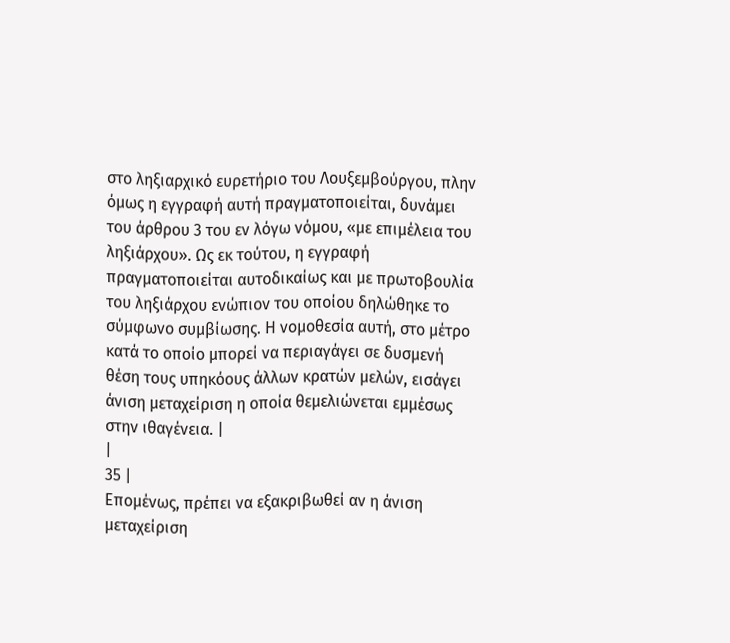στο ληξιαρχικό ευρετήριο του Λουξεμβούργου, πλην όμως η εγγραφή αυτή πραγματοποιείται, δυνάμει του άρθρου 3 του εν λόγω νόμου, «με επιμέλεια του ληξιάρχου». Ως εκ τούτου, η εγγραφή πραγματοποιείται αυτοδικαίως και με πρωτοβουλία του ληξιάρχου ενώπιον του οποίου δηλώθηκε το σύμφωνο συμβίωσης. Η νομοθεσία αυτή, στο μέτρο κατά το οποίο μπορεί να περιαγάγει σε δυσμενή θέση τους υπηκόους άλλων κρατών μελών, εισάγει άνιση μεταχείριση η οποία θεμελιώνεται εμμέσως στην ιθαγένεια. |
|
35 |
Επομένως, πρέπει να εξακριβωθεί αν η άνιση μεταχείριση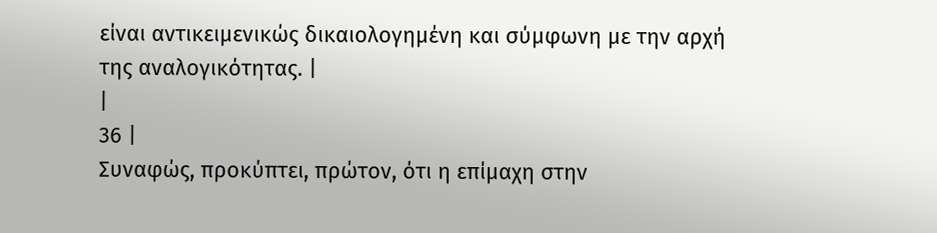είναι αντικειμενικώς δικαιολογημένη και σύμφωνη με την αρχή της αναλογικότητας. |
|
36 |
Συναφώς, προκύπτει, πρώτον, ότι η επίμαχη στην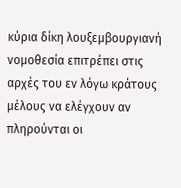κύρια δίκη λουξεμβουργιανή νομοθεσία επιτρέπει στις αρχές του εν λόγω κράτους μέλους να ελέγχουν αν πληρούνται οι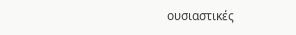ουσιαστικές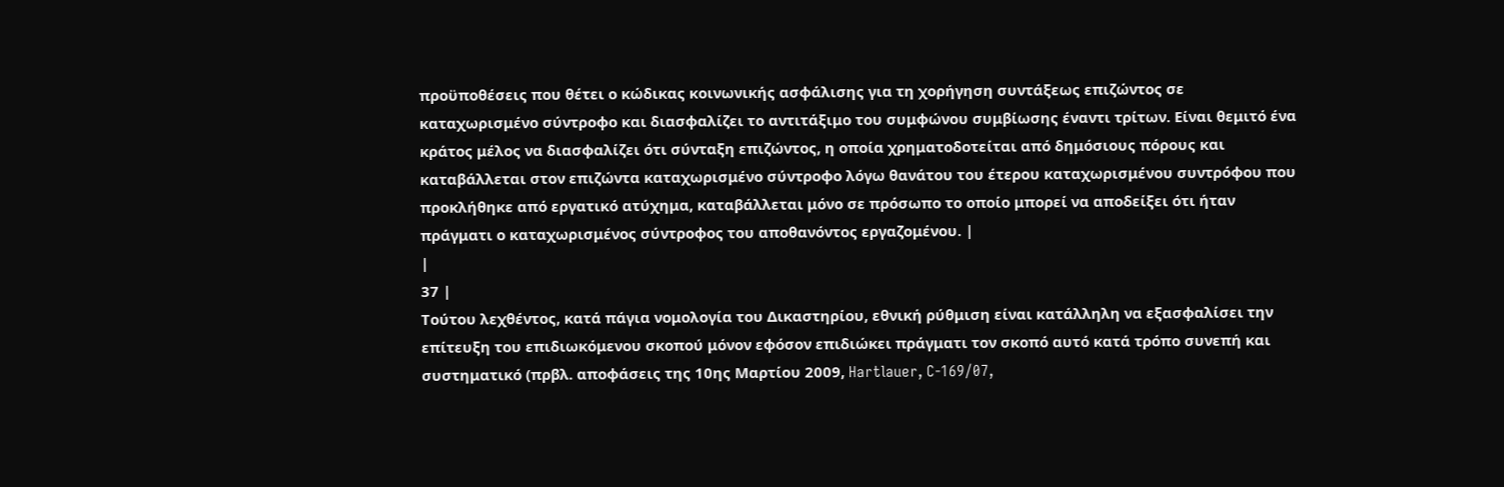προϋποθέσεις που θέτει ο κώδικας κοινωνικής ασφάλισης για τη χορήγηση συντάξεως επιζώντος σε καταχωρισμένο σύντροφο και διασφαλίζει το αντιτάξιμο του συμφώνου συμβίωσης έναντι τρίτων. Είναι θεμιτό ένα κράτος μέλος να διασφαλίζει ότι σύνταξη επιζώντος, η οποία χρηματοδοτείται από δημόσιους πόρους και καταβάλλεται στον επιζώντα καταχωρισμένο σύντροφο λόγω θανάτου του έτερου καταχωρισμένου συντρόφου που προκλήθηκε από εργατικό ατύχημα, καταβάλλεται μόνο σε πρόσωπο το οποίο μπορεί να αποδείξει ότι ήταν πράγματι ο καταχωρισμένος σύντροφος του αποθανόντος εργαζομένου. |
|
37 |
Τούτου λεχθέντος, κατά πάγια νομολογία του Δικαστηρίου, εθνική ρύθμιση είναι κατάλληλη να εξασφαλίσει την επίτευξη του επιδιωκόμενου σκοπού μόνον εφόσον επιδιώκει πράγματι τον σκοπό αυτό κατά τρόπο συνεπή και συστηματικό (πρβλ. αποφάσεις της 10ης Μαρτίου 2009, Hartlauer, C‑169/07,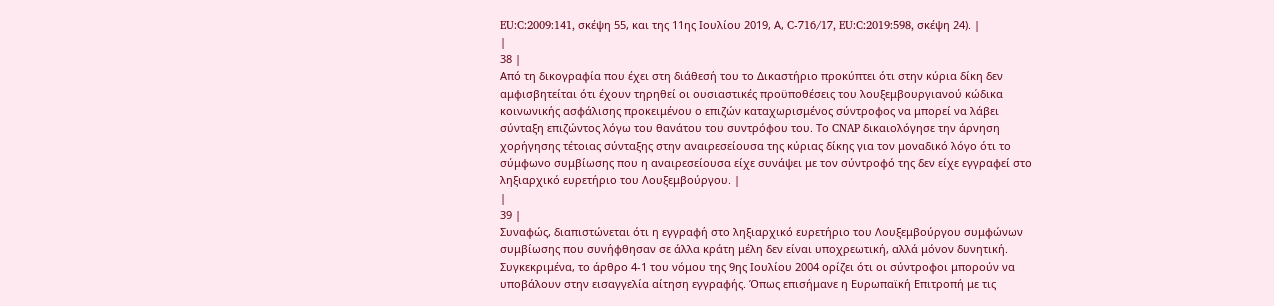EU:C:2009:141, σκέψη 55, και της 11ης Ιουλίου 2019, Α, C‑716/17, EU:C:2019:598, σκέψη 24). |
|
38 |
Από τη δικογραφία που έχει στη διάθεσή του το Δικαστήριο προκύπτει ότι στην κύρια δίκη δεν αμφισβητείται ότι έχουν τηρηθεί οι ουσιαστικές προϋποθέσεις του λουξεμβουργιανού κώδικα κοινωνικής ασφάλισης προκειμένου ο επιζών καταχωρισμένος σύντροφος να μπορεί να λάβει σύνταξη επιζώντος λόγω του θανάτου του συντρόφου του. Το CNAP δικαιολόγησε την άρνηση χορήγησης τέτοιας σύνταξης στην αναιρεσείουσα της κύριας δίκης για τον μοναδικό λόγο ότι το σύμφωνο συμβίωσης που η αναιρεσείουσα είχε συνάψει με τον σύντροφό της δεν είχε εγγραφεί στο ληξιαρχικό ευρετήριο του Λουξεμβούργου. |
|
39 |
Συναφώς, διαπιστώνεται ότι η εγγραφή στο ληξιαρχικό ευρετήριο του Λουξεμβούργου συμφώνων συμβίωσης που συνήφθησαν σε άλλα κράτη μέλη δεν είναι υποχρεωτική, αλλά μόνον δυνητική. Συγκεκριμένα, το άρθρο 4-1 του νόμου της 9ης Ιουλίου 2004 ορίζει ότι οι σύντροφοι μπορούν να υποβάλουν στην εισαγγελία αίτηση εγγραφής. Όπως επισήμανε η Ευρωπαϊκή Επιτροπή με τις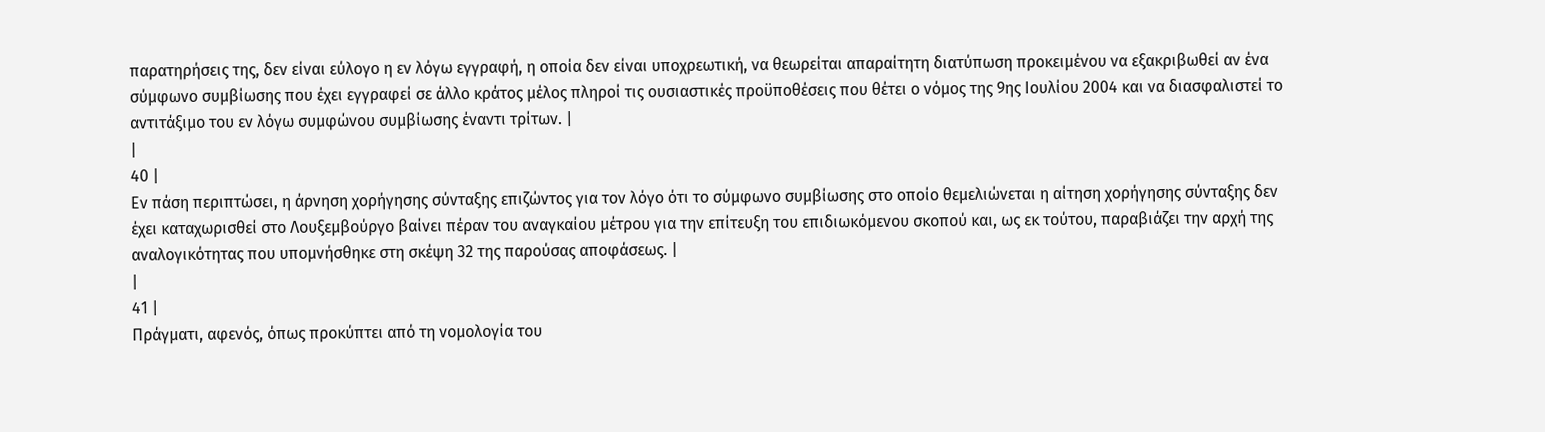παρατηρήσεις της, δεν είναι εύλογο η εν λόγω εγγραφή, η οποία δεν είναι υποχρεωτική, να θεωρείται απαραίτητη διατύπωση προκειμένου να εξακριβωθεί αν ένα σύμφωνο συμβίωσης που έχει εγγραφεί σε άλλο κράτος μέλος πληροί τις ουσιαστικές προϋποθέσεις που θέτει ο νόμος της 9ης Ιουλίου 2004 και να διασφαλιστεί το αντιτάξιμο του εν λόγω συμφώνου συμβίωσης έναντι τρίτων. |
|
40 |
Εν πάση περιπτώσει, η άρνηση χορήγησης σύνταξης επιζώντος για τον λόγο ότι το σύμφωνο συμβίωσης στο οποίο θεμελιώνεται η αίτηση χορήγησης σύνταξης δεν έχει καταχωρισθεί στο Λουξεμβούργο βαίνει πέραν του αναγκαίου μέτρου για την επίτευξη του επιδιωκόμενου σκοπού και, ως εκ τούτου, παραβιάζει την αρχή της αναλογικότητας που υπομνήσθηκε στη σκέψη 32 της παρούσας αποφάσεως. |
|
41 |
Πράγματι, αφενός, όπως προκύπτει από τη νομολογία του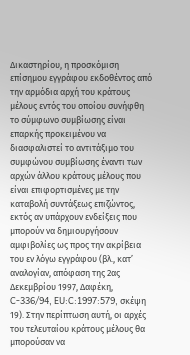Δικαστηρίου, η προσκόμιση επίσημου εγγράφου εκδοθέντος από την αρμόδια αρχή του κράτους μέλους εντός του οποίου συνήφθη το σύμφωνο συμβίωσης είναι επαρκής προκειμένου να διασφαλιστεί το αντιτάξιμο του συμφώνου συμβίωσης έναντι των αρχών άλλου κράτους μέλους που είναι επιφορτισμένες με την καταβολή συντάξεως επιζώντος, εκτός αν υπάρχουν ενδείξεις που μπορούν να δημιουργήσουν αμφιβολίες ως προς την ακρίβεια του εν λόγω εγγράφου (βλ., κατ’ αναλογίαν, απόφαση της 2ας Δεκεμβρίου 1997, Δαφέκη, C‑336/94, EU:C:1997:579, σκέψη 19). Στην περίπτωση αυτή, οι αρχές του τελευταίου κράτους μέλους θα μπορούσαν να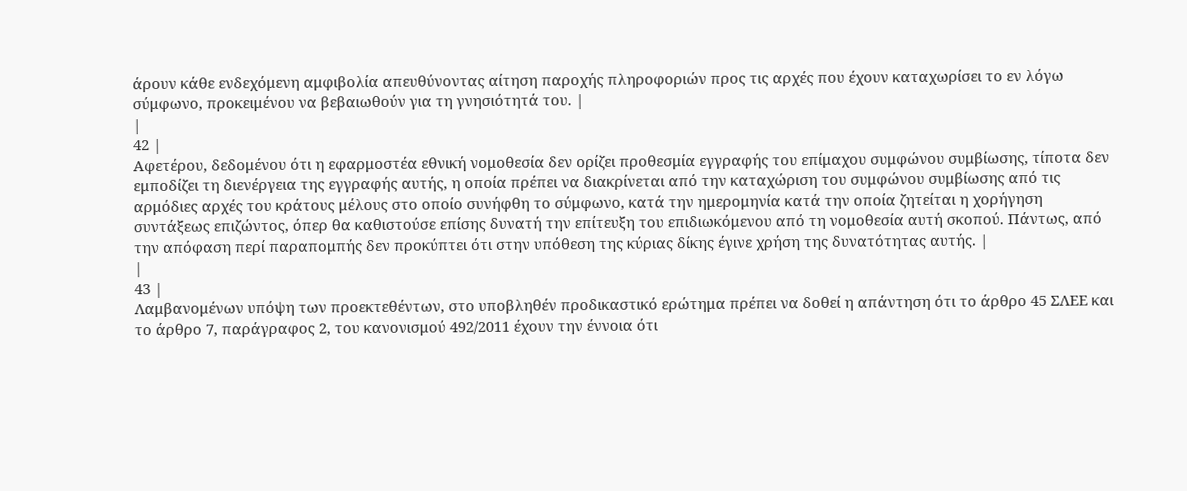άρουν κάθε ενδεχόμενη αμφιβολία απευθύνοντας αίτηση παροχής πληροφοριών προς τις αρχές που έχουν καταχωρίσει το εν λόγω σύμφωνο, προκειμένου να βεβαιωθούν για τη γνησιότητά του. |
|
42 |
Αφετέρου, δεδομένου ότι η εφαρμοστέα εθνική νομοθεσία δεν ορίζει προθεσμία εγγραφής του επίμαχου συμφώνου συμβίωσης, τίποτα δεν εμποδίζει τη διενέργεια της εγγραφής αυτής, η οποία πρέπει να διακρίνεται από την καταχώριση του συμφώνου συμβίωσης από τις αρμόδιες αρχές του κράτους μέλους στο οποίο συνήφθη το σύμφωνο, κατά την ημερομηνία κατά την οποία ζητείται η χορήγηση συντάξεως επιζώντος, όπερ θα καθιστούσε επίσης δυνατή την επίτευξη του επιδιωκόμενου από τη νομοθεσία αυτή σκοπού. Πάντως, από την απόφαση περί παραπομπής δεν προκύπτει ότι στην υπόθεση της κύριας δίκης έγινε χρήση της δυνατότητας αυτής. |
|
43 |
Λαμβανομένων υπόψη των προεκτεθέντων, στο υποβληθέν προδικαστικό ερώτημα πρέπει να δοθεί η απάντηση ότι το άρθρο 45 ΣΛΕΕ και το άρθρο 7, παράγραφος 2, του κανονισμού 492/2011 έχουν την έννοια ότι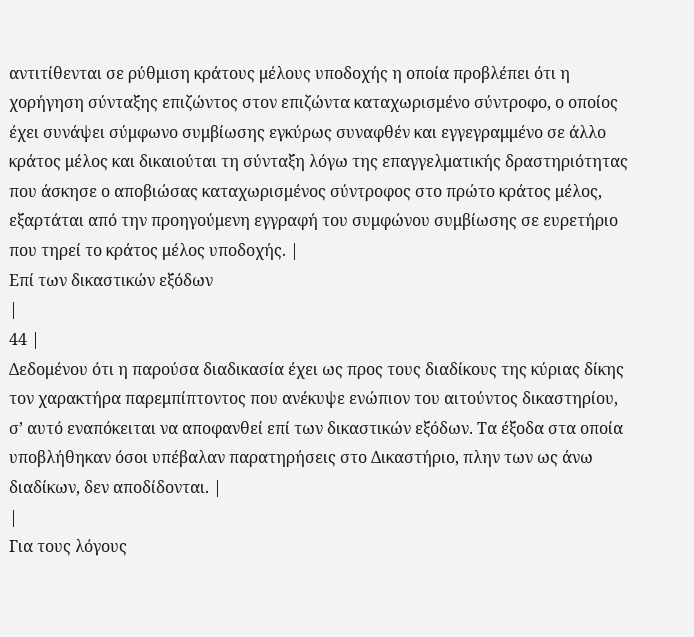αντιτίθενται σε ρύθμιση κράτους μέλους υποδοχής η οποία προβλέπει ότι η χορήγηση σύνταξης επιζώντος στον επιζώντα καταχωρισμένο σύντροφο, ο οποίος έχει συνάψει σύμφωνο συμβίωσης εγκύρως συναφθέν και εγγεγραμμένο σε άλλο κράτος μέλος και δικαιούται τη σύνταξη λόγω της επαγγελματικής δραστηριότητας που άσκησε ο αποβιώσας καταχωρισμένος σύντροφος στο πρώτο κράτος μέλος, εξαρτάται από την προηγούμενη εγγραφή του συμφώνου συμβίωσης σε ευρετήριο που τηρεί το κράτος μέλος υποδοχής. |
Επί των δικαστικών εξόδων
|
44 |
Δεδομένου ότι η παρούσα διαδικασία έχει ως προς τους διαδίκους της κύριας δίκης τον χαρακτήρα παρεμπίπτοντος που ανέκυψε ενώπιον του αιτούντος δικαστηρίου, σ’ αυτό εναπόκειται να αποφανθεί επί των δικαστικών εξόδων. Τα έξοδα στα οποία υποβλήθηκαν όσοι υπέβαλαν παρατηρήσεις στο Δικαστήριο, πλην των ως άνω διαδίκων, δεν αποδίδονται. |
|
Για τους λόγους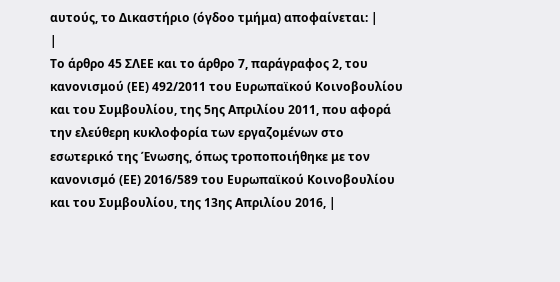αυτούς, το Δικαστήριο (όγδοο τμήμα) αποφαίνεται: |
|
Το άρθρο 45 ΣΛΕΕ και το άρθρο 7, παράγραφος 2, του κανονισμού (ΕΕ) 492/2011 του Ευρωπαϊκού Κοινοβουλίου και του Συμβουλίου, της 5ης Απριλίου 2011, που αφορά την ελεύθερη κυκλοφορία των εργαζομένων στο εσωτερικό της Ένωσης, όπως τροποποιήθηκε με τον κανονισμό (ΕΕ) 2016/589 του Ευρωπαϊκού Κοινοβουλίου και του Συμβουλίου, της 13ης Απριλίου 2016, |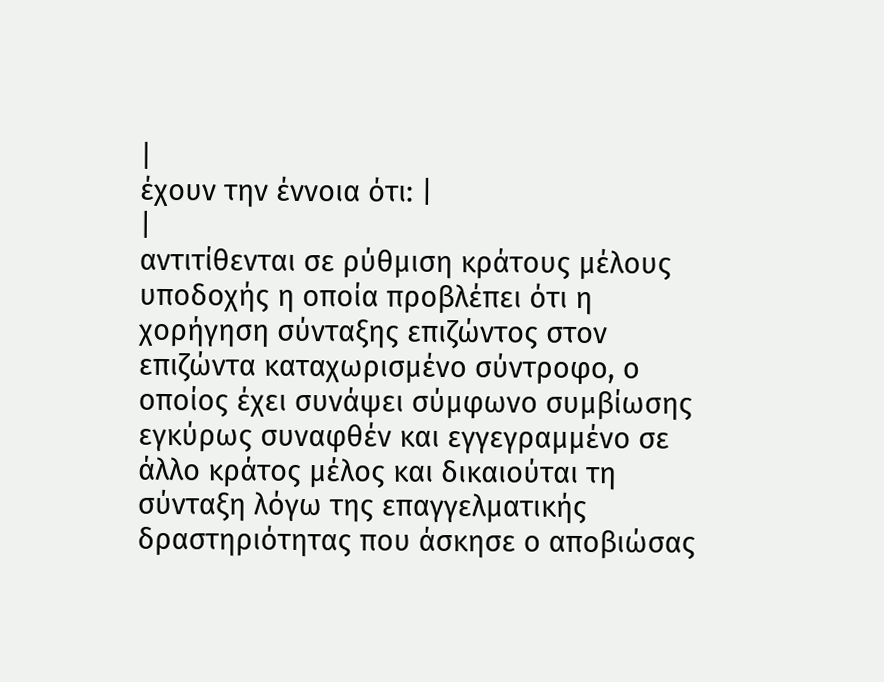|
έχουν την έννοια ότι: |
|
αντιτίθενται σε ρύθμιση κράτους μέλους υποδοχής η οποία προβλέπει ότι η χορήγηση σύνταξης επιζώντος στον επιζώντα καταχωρισμένο σύντροφο, ο οποίος έχει συνάψει σύμφωνο συμβίωσης εγκύρως συναφθέν και εγγεγραμμένο σε άλλο κράτος μέλος και δικαιούται τη σύνταξη λόγω της επαγγελματικής δραστηριότητας που άσκησε ο αποβιώσας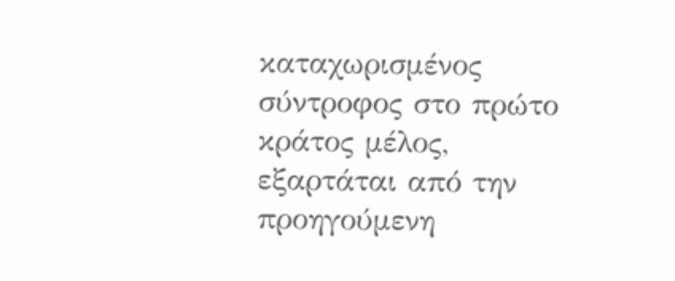καταχωρισμένος σύντροφος στο πρώτο κράτος μέλος, εξαρτάται από την προηγούμενη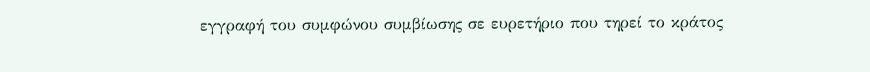εγγραφή του συμφώνου συμβίωσης σε ευρετήριο που τηρεί το κράτος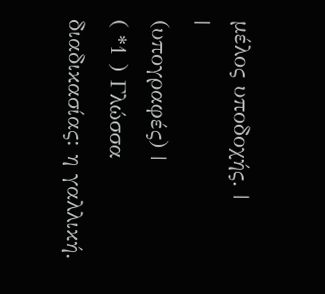μέλος υποδοχής. |
|
(υπογραφές) |
( *1 ) Γλώσσα διαδικασίας: η γαλλική.